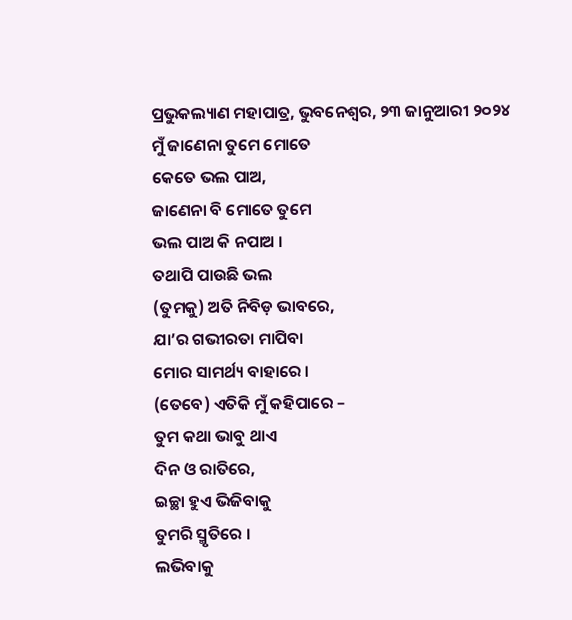ପ୍ରଭୁକଲ୍ୟାଣ ମହାପାତ୍ର, ଭୁବନେଶ୍ୱର, ୨୩ ଜାନୁଆରୀ ୨୦୨୪
ମୁଁ ଜାଣେନା ତୁମେ ମୋତେ
କେତେ ଭଲ ପାଅ,
ଜାଣେନା ବି ମୋତେ ତୁମେ
ଭଲ ପାଅ କି ନପାଅ ।
ତଥାପି ପାଉଛି ଭଲ
(ତୁମକୁ) ଅତି ନିବିଡ଼ ଭାବରେ,
ଯା’ର ଗଭୀରତା ମାପିବା
ମୋର ସାମର୍ଥ୍ୟ ବାହାରେ ।
(ତେବେ) ଏତିକି ମୁଁ କହିପାରେ –
ତୁମ କଥା ଭାବୁ ଥାଏ
ଦିନ ଓ ରାତିରେ,
ଇଚ୍ଛା ହୁଏ ଭିଜିବାକୁ
ତୁମରି ସ୍ମୃତିରେ ।
ଲଭିବାକୁ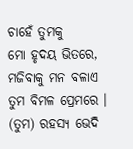ଚାହେଁ ତୁମକୁ
ମୋ ହୃଦୟ ଭିତରେ,
ମଜିବାକୁ ମନ ବଳାଏ
ତୁମ ବିମଳ ପ୍ରେମରେ ।
(ତୁମ) ରହସ୍ୟ ଭେଦି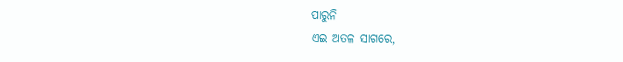ପାରୁନି
ଏଇ ଅତଳ ସାଗରେ,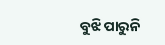ବୁଝି ପାରୁନି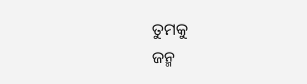ତୁମକୁ
ଜନ୍ମ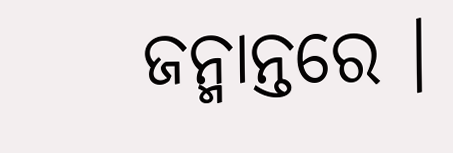ଜନ୍ମାନ୍ତରେ ।